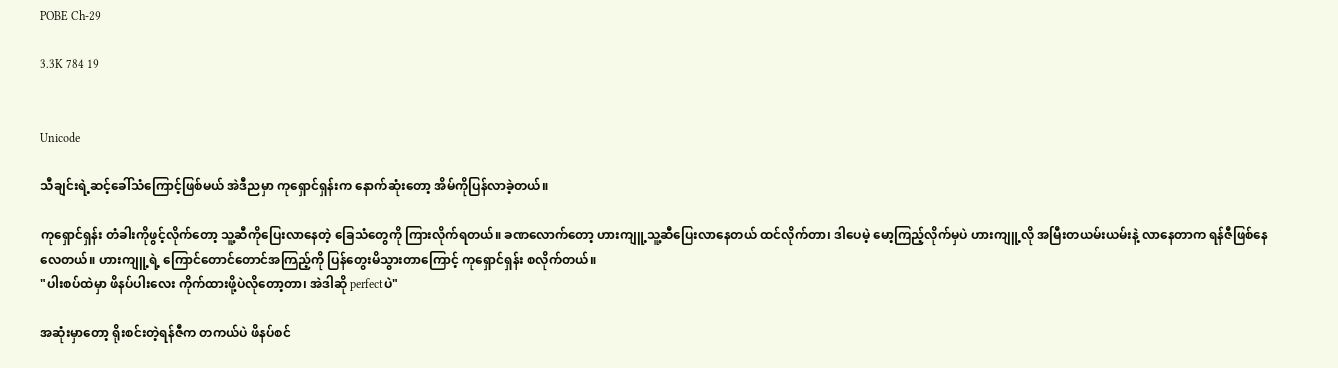POBE Ch-29

3.3K 784 19


Unicode

သီချင်းရဲ့ဆင့်ခေါ်သံကြောင့်ဖြစ်မယ် အဲဒီညမှာ ကုရှောင်ရှန်းက နောက်ဆုံးတော့ အိမ်ကိုပြန်လာခဲ့တယ်။

ကုရှောင်ရှန်း တံခါးကိုဖွင့်လိုက်တော့ သူ့ဆီကိုပြေးလာနေတဲ့ ခြေသံတွေကို ကြားလိုက်ရတယ်။ ခဏလောက်တော့ ဟားကျူ့သူ့ဆီပြေးလာနေတယ် ထင်လိုက်တာ၊ ဒါပေမဲ့ မော့ကြည့်လိုက်မှပဲ ဟားကျူ့လို အမြီးတယမ်းယမ်းနဲ့ လာနေတာက ရန်ဇီဖြစ်နေလေတယ်။ ဟားကျူ့ရဲ့ ကြောင်တောင်တောင်အကြည့်ကို ပြန်တွေးမိသွားတာကြောင့် ကုရှောင်ရှန်း စလိုက်တယ်။
"ပါးစပ်ထဲမှာ ဖိနပ်ပါးလေး ကိုက်ထားဖို့ပဲလိုတော့တာ၊ အဲဒါဆို perfectပဲ"

အဆုံးမှာတော့ ရိုးစင်းတဲ့ရန်ဇီက တကယ်ပဲ ဖိနပ်စင်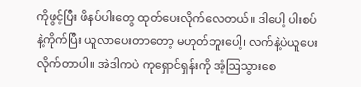ကိုဖွင့်ပြီး ဖိနပ်ပါးတွေ ထုတ်ပေးလိုက်လေတယ်။ ဒါပေါ့ ပါးစပ်နဲ့ကိုက်ပြီး ယူလာပေးတာတော့ မဟုတ်ဘူးပေါ့၊ လက်နဲ့ပဲယူပေးလိုက်တာပါ။ အဲဒါကပဲ ကုရှောင်ရှန်းကို အံ့ဩသွားစေ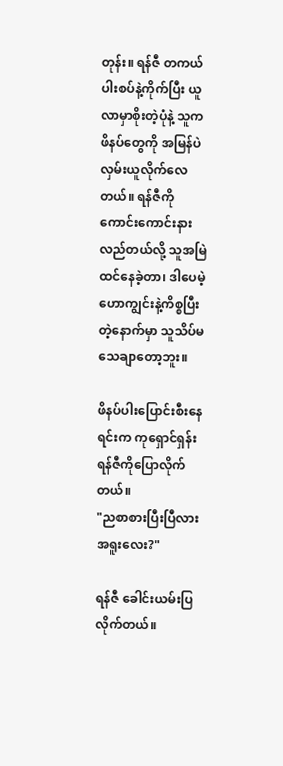တုန်း။ ရန်ဇီ တကယ် ပါးစပ်နဲ့ကိုက်ပြီး ယူလာမှာစိုးတဲ့ပုံနဲ့ သူကဖိနပ်တွေကို အမြန်ပဲ လှမ်းယူလိုက်လေတယ်။ ရန်ဇီကို ကောင်းကောင်းနားလည်တယ်လို့ သူအမြဲထင်နေခဲ့တာ၊ ဒါပေမဲ့ ဟောကျွင်းနဲ့ကိစ္စပြီးတဲ့နောက်မှာ သူသိပ်မသေချာတော့ဘူး။

ဖိနပ်ပါးပြောင်းစီးနေရင်းက ကုရှောင်ရှန်း ရန်ဇီကိုပြောလိုက်တယ်။
"ညစာစားပြီးပြီလား အရူးလေး?"

ရန်ဇီ ခေါင်းယမ်းပြလိုက်တယ်။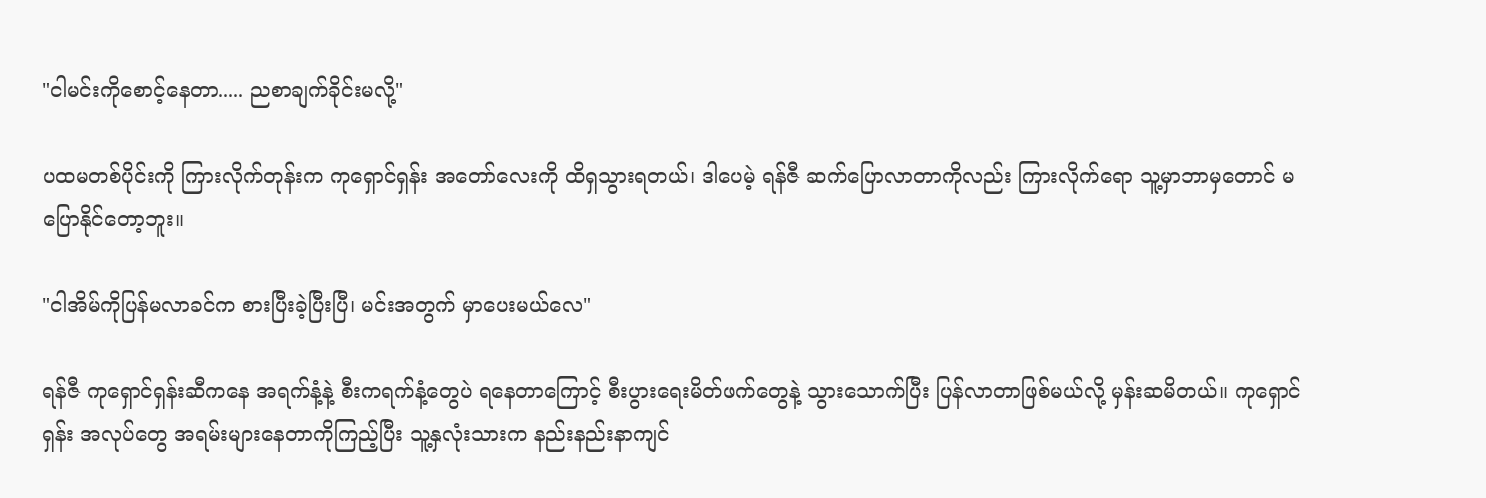"ငါမင်းကိုစောင့်နေတာ..... ညစာချက်ခိုင်းမလို့"

ပထမတစ်ပိုင်းကို ကြားလိုက်တုန်းက ကုရှောင်ရှန်း အတော်လေးကို ထိရှသွားရတယ်၊ ဒါပေမဲ့ ရန်ဇီ ဆက်ပြောလာတာကိုလည်း ကြားလိုက်ရော သူ့မှာဘာမှတောင် မပြောနိုင်တော့ဘူး။

"ငါအိမ်ကိုပြန်မလာခင်က စားပြီးခဲ့ပြီးပြီ၊ မင်းအတွက် မှာပေးမယ်လေ"

ရန်ဇီ ကုရှောင်ရှန်းဆီကနေ အရက်နံ့နဲ့ စီးကရက်နံ့တွေပဲ ရနေတာကြောင့် စီးပွားရေးမိတ်ဖက်တွေနဲ့ သွားသောက်ပြီး ပြန်လာတာဖြစ်မယ်လို့ မှန်းဆမိတယ်။ ကုရှောင်ရှန်း အလုပ်တွေ အရမ်းများနေတာကိုကြည့်ပြီး သူ့နှလုံးသားက နည်းနည်းနာကျင်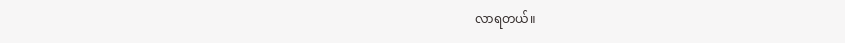လာရတယ်။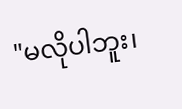"မလိုပါဘူး၊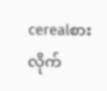cerealစားလိုက်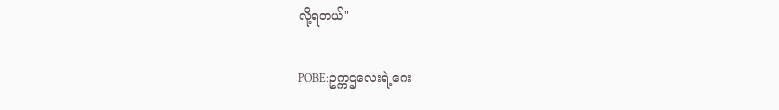လို့ရတယ်"

POBE:ဥက္ကဌလေးရဲ့ဂေး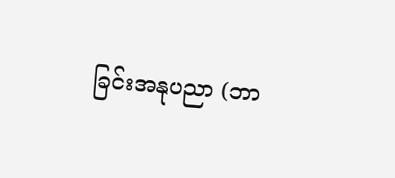ခြင်းအနုပညာ (ဘာ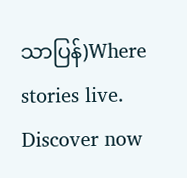သာပြန်)Where stories live. Discover now